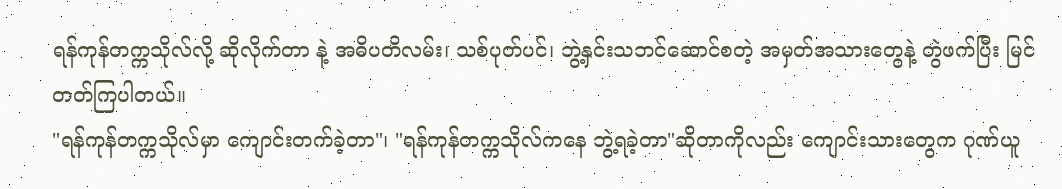ရန်ကုန်တက္ကသိုလ်လို့ ဆိုလိုက်တာ နဲ့ အဓိပတိလမ်း၊ သစ်ပုတ်ပင်၊ ဘွဲ့နှင်းသဘင်ဆောင်စတဲ့ အမှတ်အသားတွေနဲ့ တွဲဖက်ပြီး မြင်တတ်ကြပါတယ်။
"ရန်ကုန်တက္ကသိုလ်မှာ ကျောင်းတက်ခဲ့တာ"၊ "ရန်ကုန်တက္ကသိုလ်ကနေ ဘွဲ့ရခဲ့တာ"ဆိုတာကိုလည်း ကျောင်းသားတွေက ဂုဏ်ယူ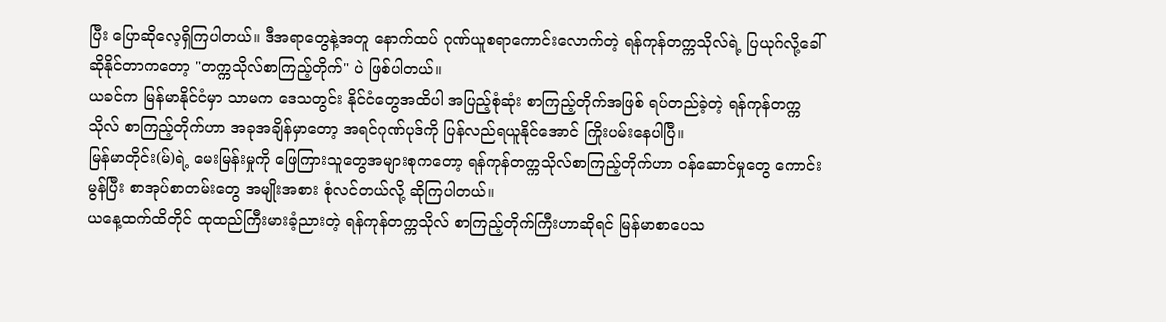ပြီး ပြောဆိုလေ့ရှိကြပါတယ်။ ဒီအရာတွေနဲ့အတူ နောက်ထပ် ဂုဏ်ယူစရာကောင်းလောက်တဲ့ ရန်ကုန်တက္ကသိုလ်ရဲ့ ပြယုဂ်လို့ခေါ်ဆိုနိုင်တာကတော့ "တက္ကသိုလ်စာကြည့်တိုက်" ပဲ ဖြစ်ပါတယ်။
ယခင်က မြန်မာနိုင်ငံမှာ သာမက ဒေသတွင်း နိုင်ငံတွေအထိပါ အပြည့်စုံဆုံး စာကြည့်တိုက်အဖြစ် ရပ်တည်ခဲ့တဲ့ ရန်ကုန်တက္ကသိုလ် စာကြည့်တိုက်ဟာ အခုအချိန်မှာတော့ အရင်ဂုဏ်ပုဒ်ကို ပြန်လည်ရယူနိုင်အောင် ကြိုးပမ်းနေပါပြီ။
မြန်မာတိုင်း(မ်)ရဲ့ မေးမြန်းမှုကို ဖြေကြားသူတွေအများစုကတော့ ရန်ကုန်တက္ကသိုလ်စာကြည့်တိုက်ဟာ ဝန်ဆောင်မှုတွေ ကောင်းမွန်ပြီး စာအုပ်စာတမ်းတွေ အမျိုးအစား စုံလင်တယ်လို့ ဆိုကြပါတယ်။
ယနေ့ထက်ထိတိုင် ထုထည်ကြီးမားခံ့ညားတဲ့ ရန်ကုန်တက္ကသိုလ် စာကြည့်တိုက်ကြီးဟာဆိုရင် မြန်မာစာပေသ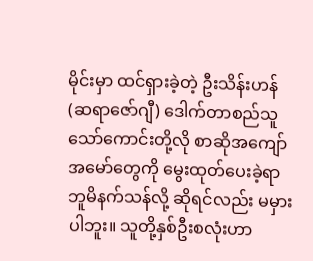မိုင်းမှာ ထင်ရှားခဲ့တဲ့ ဦးသိန်းဟန် (ဆရာဇော်ဂျီ) ဒေါက်တာစည်သူသော်ကောင်းတို့လို စာဆိုအကျော်အမော်တွေကို မွေးထုတ်ပေးခဲ့ရာ ဘူမိနက်သန်လို့ ဆိုရင်လည်း မမှားပါဘူး။ သူတို့နှစ်ဦးစလုံးဟာ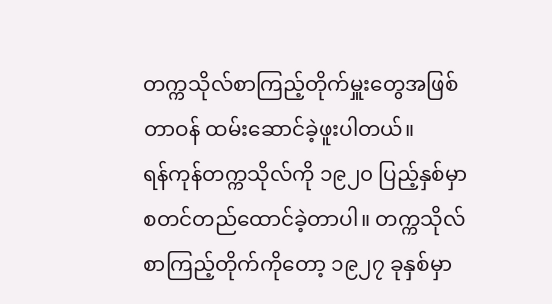တက္ကသိုလ်စာကြည့်တိုက်မှူးတွေအဖြစ် တာဝန် ထမ်းဆောင်ခဲ့ဖူးပါတယ်။
ရန်ကုန်တက္ကသိုလ်ကို ၁၉၂၀ ပြည့်နှစ်မှာ စတင်တည်ထောင်ခဲ့တာပါ။ တက္ကသိုလ် စာကြည့်တိုက်ကိုတော့ ၁၉၂၇ ခုနှစ်မှာ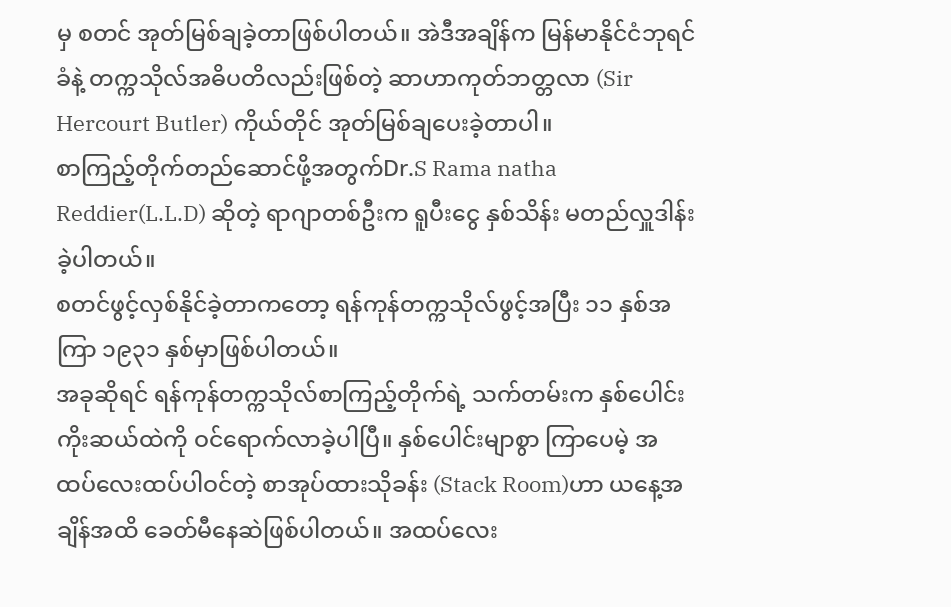မှ စတင် အုတ်မြစ်ချခဲ့တာဖြစ်ပါတယ်။ အဲဒီအချိန်က မြန်မာနိုင်ငံဘုရင်ခံနဲ့ တက္ကသိုလ်အဓိပတိလည်းဖြစ်တဲ့ ဆာဟာကုတ်ဘတ္တလာ (Sir Hercourt Butler) ကိုယ်တိုင် အုတ်မြစ်ချပေးခဲ့တာပါ။
စာကြည့်တိုက်တည်ဆောင်ဖို့အတွက်Dr.S Rama natha Reddier(L.L.D) ဆိုတဲ့ ရာဂျာတစ်ဦးက ရူပီးငွေ နှစ်သိန်း မတည်လှူဒါန်းခဲ့ပါတယ်။
စတင်ဖွင့်လှစ်နိုင်ခဲ့တာကတော့ ရန်ကုန်တက္ကသိုလ်ဖွင့်အပြီး ၁၁ နှစ်အကြာ ၁၉၃၁ နှစ်မှာဖြစ်ပါတယ်။
အခုဆိုရင် ရန်ကုန်တက္ကသိုလ်စာကြည့်တိုက်ရဲ့ သက်တမ်းက နှစ်ပေါင်း ကိုးဆယ်ထဲကို ဝင်ရောက်လာခဲ့ပါပြီ။ နှစ်ပေါင်းမျာစွာ ကြာပေမဲ့ အထပ်လေးထပ်ပါဝင်တဲ့ စာအုပ်ထားသိုခန်း (Stack Room)ဟာ ယနေ့အချိန်အထိ ခေတ်မီနေဆဲဖြစ်ပါတယ်။ အထပ်လေး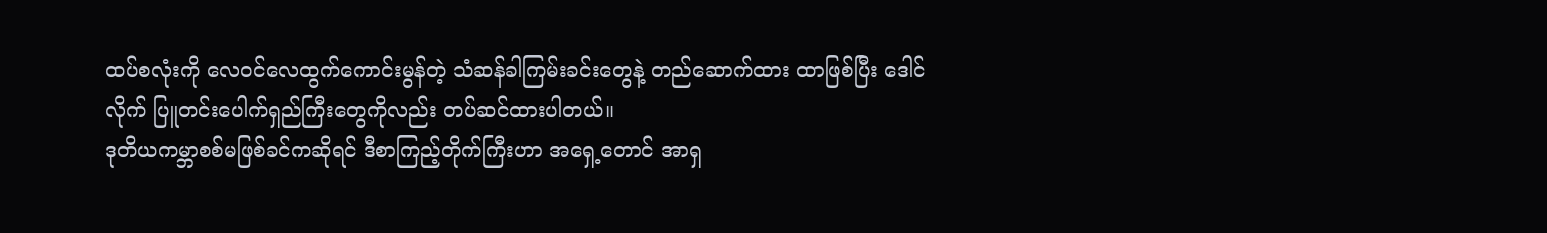ထပ်စလုံးကို လေဝင်လေထွက်ကောင်းမွန်တဲ့ သံဆန်ခါကြမ်းခင်းတွေနဲ့ တည်ဆောက်ထား ထာဖြစ်ပြီး ဒေါင်လိုက် ပြူတင်းပေါက်ရှည်ကြီးတွေကိုလည်း တပ်ဆင်ထားပါတယ်။
ဒုတိယကမ္ဘာစစ်မဖြစ်ခင်ကဆိုရင် ဒီစာကြည့်တိုက်ကြီးဟာ အရှေ့တောင် အာရှ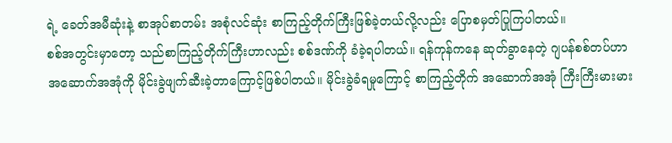ရဲ့ ခေတ်အမီဆုံးနဲ့ စာအုပ်စာတမ်း အစုံလင်ဆုံး စာကြည့်တိုက်ကြီးဖြစ်ခဲ့တယ်လို့လည်း ပြောစမှတ်ပြုကြပါတယ်။
စစ်အတွင်းမှာတော့ သည်စာကြည့်တိုက်ကြီးဟာလည်း စစ်ဒဏ်ကို ခံခဲ့ရပါတယ်။ ရန်ကုန်ကနေ ဆုတ်ခွာနေတဲ့ ဂျပန်စစ်တပ်ဟာ အဆောက်အအုံကို မိုင်းခွဲဖျက်ဆီးခဲ့တာကြောင့်ဖြစ်ပါတယ်။ မိုင်းခွဲခံရမှုကြောင့် စာကြည့်တိုက် အဆောက်အအုံ ကြီးကြီးမားမား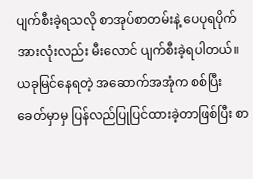ပျက်စီးခဲ့ရသလို စာအုပ်စာတမ်းနဲ့ ပေပုရပိုက်အားလုံးလည်း မီးလောင် ပျက်စီးခဲ့ရပါတယ်။
ယခုမြင်နေရတဲ့ အဆောက်အအုံက စစ်ပြီးခေတ်မှာမှ ပြန်လည်ပြုပြင်ထားခဲ့တာဖြစ်ပြီး စာ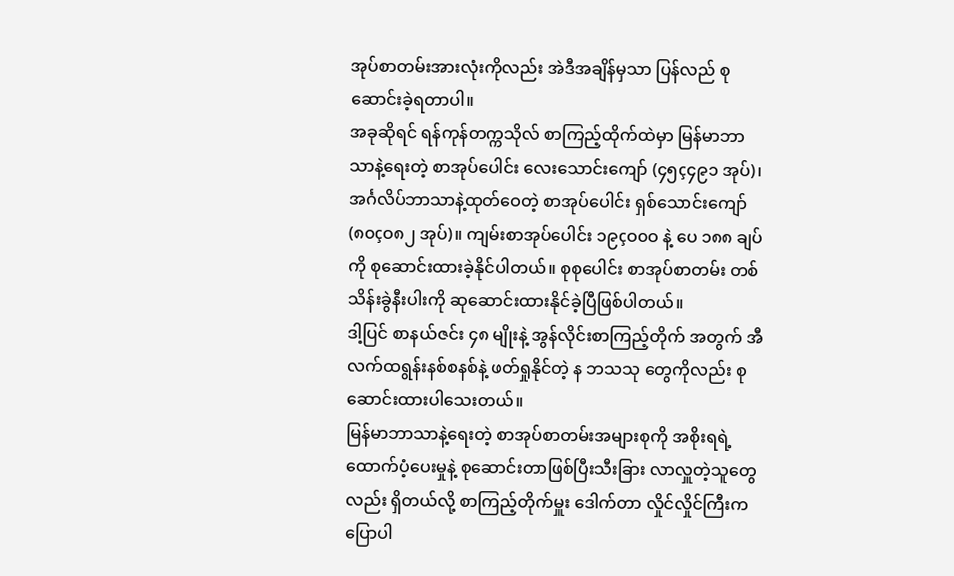အုပ်စာတမ်းအားလုံးကိုလည်း အဲဒီအချိန်မှသာ ပြန်လည် စုဆောင်းခဲ့ရတာပါ။
အခုဆိုရင် ရန်ကုန်တက္ကသိုလ် စာကြည့်ထိုက်ထဲမှာ မြန်မာဘာသာနဲ့ရေးတဲ့ စာအုပ်ပေါင်း လေးသောင်းကျော် (၄၅ç၄၉၁ အုပ်)၊ အင်္ဂလိပ်ဘာသာနဲ့ထုတ်ဝေတဲ့ စာအုပ်ပေါင်း ရှစ်သောင်းကျော် (၈၀çဝ၈၂ အုပ်)။ ကျမ်းစာအုပ်ပေါင်း ၁၉çဝ၀ဝ နဲ့ ပေ ၁၈၈ ချပ်ကို စုဆောင်းထားခဲ့နိုင်ပါတယ်။ စုစုပေါင်း စာအုပ်စာတမ်း တစ်သိန်းခွဲနီးပါးကို ဆုဆောင်းထားနိုင်ခဲ့ပြီဖြစ်ပါတယ်။
ဒါ့ပြင် စာနယ်ဇင်း ၄၈ မျိုးနဲ့ အွန်လိုင်းစာကြည့်တိုက် အတွက် အီလက်ထရွန်းနစ်စနစ်နဲ့ ဖတ်ရှုနိုင်တဲ့ န ဘသသု တွေကိုလည်း စုဆောင်းထားပါသေးတယ်။
မြန်မာဘာသာနဲ့ရေးတဲ့ စာအုပ်စာတမ်းအများစုကို အစိုးရရဲ့ ထောက်ပံ့ပေးမှုနဲ့ စုဆောင်းတာဖြစ်ပြီးသီးခြား လာလှူတဲ့သူတွေလည်း ရှိတယ်လို့ စာကြည့်တိုက်မှူး ဒေါက်တာ လှိုင်လှိုင်ကြီးက ပြောပါ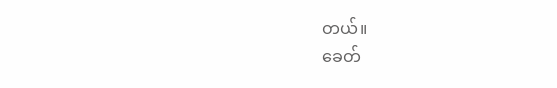တယ်။
ခေတ်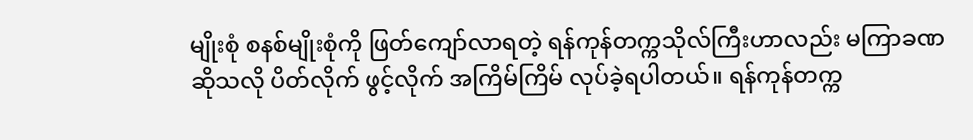မျိုးစုံ စနစ်မျိုးစုံကို ဖြတ်ကျော်လာရတဲ့ ရန်ကုန်တက္ကသိုလ်ကြီးဟာလည်း မကြာခဏဆိုသလို ပိတ်လိုက် ဖွင့်လိုက် အကြိမ်ကြိမ် လုပ်ခဲ့ရပါတယ်။ ရန်ကုန်တက္က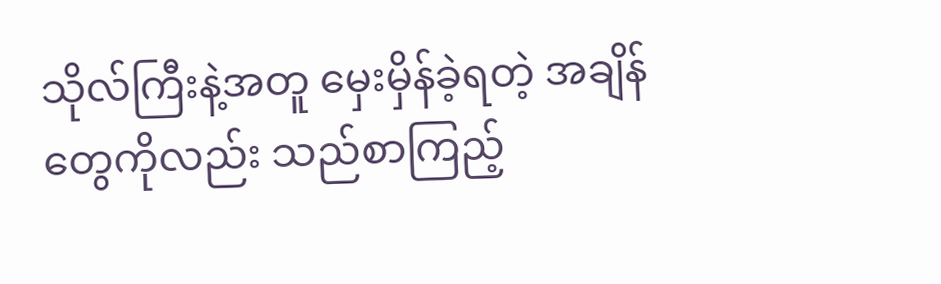သိုလ်ကြီးနဲ့အတူ မှေးမှိန်ခဲ့ရတဲ့ အချိန်တွေကိုလည်း သည်စာကြည့်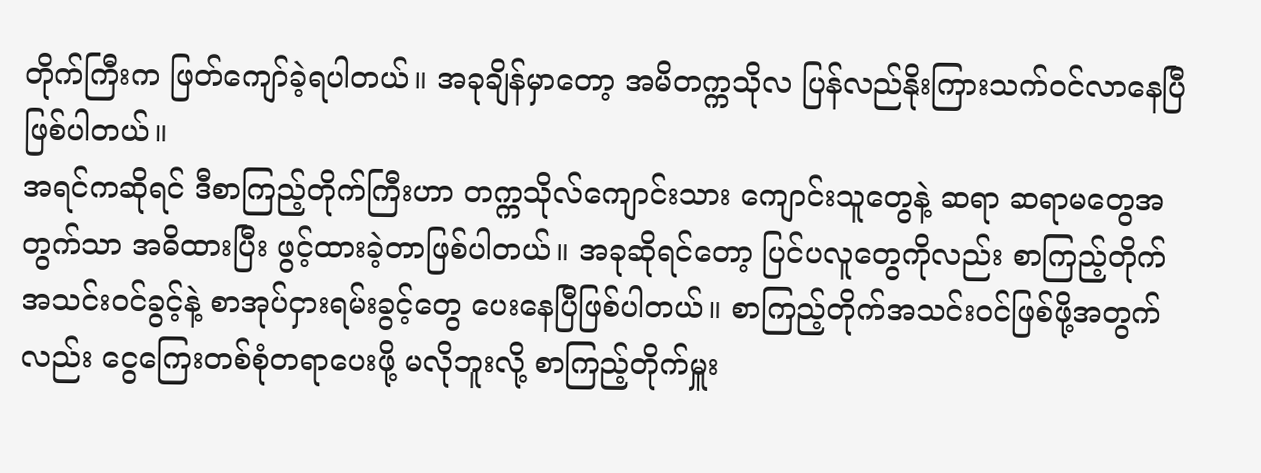တိုက်ကြီးက ဖြတ်ကျော်ခဲ့ရပါတယ်။ အခုချိန်မှာတော့ အမိတက္ကသိုလ ပြန်လည်နိုးကြားသက်ဝင်လာနေပြီဖြစ်ပါတယ်။
အရင်ကဆိုရင် ဒီစာကြည့်တိုက်ကြီးဟာ တက္ကသိုလ်ကျောင်းသား ကျောင်းသူတွေနဲ့ ဆရာ ဆရာမတွေအတွက်သာ အဓိထားပြီး ဖွင့်ထားခဲ့တာဖြစ်ပါတယ်။ အခုဆိုရင်တော့ ပြင်ပလူတွေကိုလည်း စာကြည့်တိုက်အသင်းဝင်ခွင့်နဲ့ စာအုပ်ငှားရမ်းခွင့်တွေ ပေးနေပြီဖြစ်ပါတယ်။ စာကြည့်တိုက်အသင်းဝင်ဖြစ်ဖို့အတွက်လည်း ငွေကြေးတစ်စုံတရာပေးဖို့ မလိုဘူးလို့ စာကြည့်တိုက်မှူး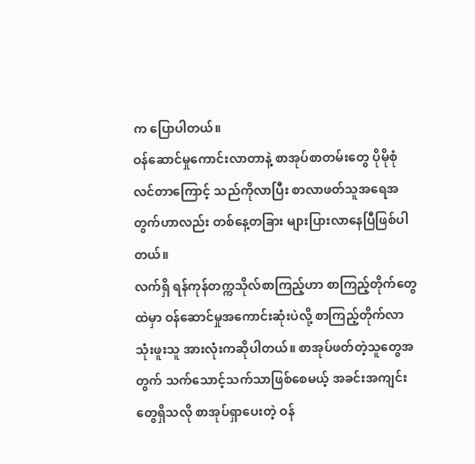က ပြောပါတယ်။
ဝန်ဆောင်မှုကောင်းလာတာနဲ့ စာအုပ်စာတမ်းတွေ ပိုမိုစုံလင်တာကြောင့် သည်ကိုလာပြီး စာလာဖတ်သူအရေအတွက်ဟာလည်း တစ်နေ့တခြား များပြားလာနေပြီဖြစ်ပါတယ်။
လက်ရှိ ရန်ကုန်တက္ကသိုလ်စာကြည့်ဟာ စာကြည့်တိုက်တွေထဲမှာ ဝန်ဆောင်မှုအကောင်းဆုံးပဲလို့ စာကြည့်တိုက်လာသုံးဖူးသူ အားလုံးကဆိုပါတယ်။ စာအုပ်ဖတ်တဲ့သူတွေအတွက် သက်သောင့်သက်သာဖြစ်စေမယ့် အခင်းအကျင်းတွေရှိသလို စာအုပ်ရှာပေးတဲ့ ဝန်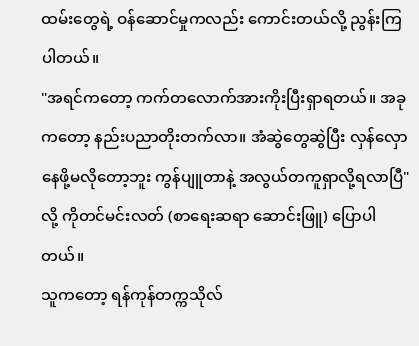ထမ်းတွေရဲ့ ဝန်ဆောင်မှုကလည်း ကောင်းတယ်လို့ ညွန်းကြပါတယ်။
"အရင်ကတော့ ကက်တလောက်အားကိုးပြီးရှာရတယ်။ အခုကတော့ နည်းပညာတိုးတက်လာ။ အံဆွဲတွေဆွဲပြီး လှန်လှော နေဖို့မလိုတော့ဘူး ကွန်ပျူတာနဲ့ အလွယ်တကူရှာလို့ရလာပြီ"လို့ ကိုတင်မင်းလတ် (စာရေးဆရာ ဆောင်းဖြူ) ပြောပါတယ်။
သူကတော့ ရန်ကုန်တက္ကသိုလ်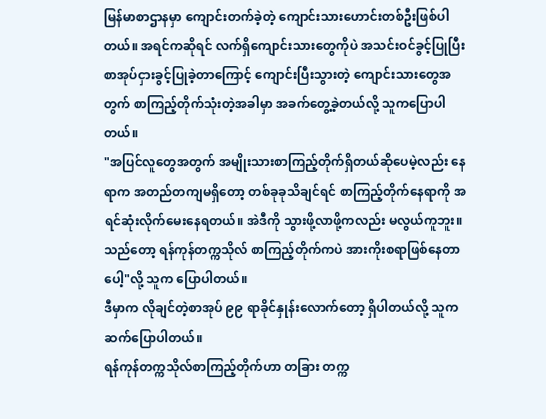မြန်မာစာဌာနမှာ ကျောင်းတက်ခဲ့တဲ့ ကျောင်းသားဟောင်းတစ်ဦးဖြစ်ပါတယ်။ အရင်ကဆိုရင် လက်ရှိကျောင်းသားတွေကိုပဲ အသင်းဝင်ခွင့်ပြုပြီး စာအုပ်ငှားခွင့်ပြုခဲ့တာကြောင့် ကျောင်းပြီးသွားတဲ့ ကျောင်းသားတွေအတွက် စာကြည့်တိုက်သုံးတဲ့အခါမှာ အခက်တွေ့ခဲ့တယ်လို့ သူကပြောပါတယ်။
"အပြင်လူတွေအတွက် အမျိုးသားစာကြည့်တိုက်ရှိတယ်ဆိုပေမဲ့လည်း နေရာက အတည်တကျမရှိတော့ တစ်ခုခုသိချင်ရင် စာကြည့်တိုက်နေရာကို အရင်ဆုံးလိုက်မေးနေရတယ်။ အဲဒီကို သွားဖို့လာဖို့ကလည်း မလွယ်ကူဘူး။ သည်တော့ ရန်ကုန်တက္ကသိုလ် စာကြည့်တိုက်ကပဲ အားကိုးစရာဖြစ်နေတာပေါ့"လို့ သူက ပြောပါတယ်။
ဒီမှာက လိုချင်တဲ့စာအုပ် ၉၉ ရာခိုင်နှုန်းလောက်တော့ ရှိပါတယ်လို့ သူက ဆက်ပြောပါတယ်။
ရန်ကုန်တက္ကသိုလ်စာကြည့်တိုက်ဟာ တခြား တက္က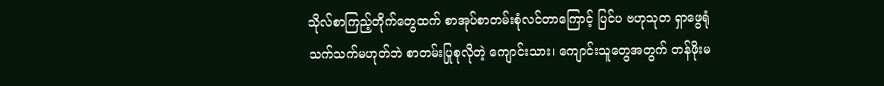သိုလ်စာကြည့်တိုက်တွေထက် စာအုပ်စာတမ်းစုံလင်တာကြောင့် ပြင်ပ ဗဟုသုတ ရှာဖွေရုံသက်သက်မဟုတ်ဘဲ စာတမ်းပြုစုလိုတဲ့ ကျောင်းသား၊ ကျောင်းသူတွေအတွက် တန်ဖိုးမ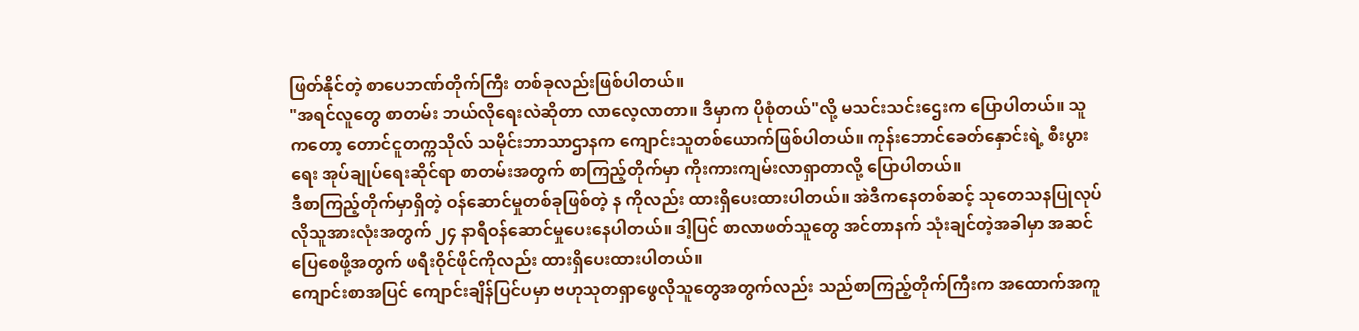ဖြတ်နိုင်တဲ့ စာပေဘဏ်တိုက်ကြီး တစ်ခုလည်းဖြစ်ပါတယ်။
"အရင်လူတွေ စာတမ်း ဘယ်လိုရေးလဲဆိုတာ လာလေ့လာတာ။ ဒီမှာက ပိုစုံတယ်"လို့ မသင်းသင်းဌေးက ပြောပါတယ်။ သူကတော့ တောင်ငူတက္ကသိုလ် သမိုင်းဘာသာဌာနက ကျောင်းသူတစ်ယောက်ဖြစ်ပါတယ်။ ကုန်းဘောင်ခေတ်နှောင်းရဲ့ စီးပွားရေး အုပ်ချုပ်ရေးဆိုင်ရာ စာတမ်းအတွက် စာကြည့်တိုက်မှာ ကိုးကားကျမ်းလာရှာတာလို့ ပြောပါတယ်။
ဒီစာကြည့်တိုက်မှာရှိတဲ့ ဝန်ဆောင်မှုတစ်ခုဖြစ်တဲ့ န ကိုလည်း ထားရှိပေးထားပါတယ်။ အဲဒီကနေတစ်ဆင့် သုတေသနပြုလုပ်လိုသူအားလုံးအတွက် ၂၄ နာရီဝန်ဆောင်မှုပေးနေပါတယ်။ ဒါ့ပြင် စာလာဖတ်သူတွေ အင်တာနက် သုံးချင်တဲ့အခါမှာ အဆင်ပြေစေဖို့အတွက် ဖရီးဝိုင်ဖိုင်ကိုလည်း ထားရှိပေးထားပါတယ်။
ကျောင်းစာအပြင် ကျောင်းချိန်ပြင်ပမှာ ဗဟုသုတရှာဖွေလိုသူတွေအတွက်လည်း သည်စာကြည့်တိုက်ကြီးက အထောက်အကူ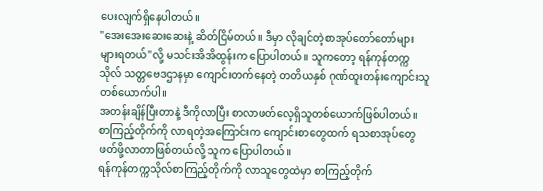ပေးလျက်ရှိနေပါတယ်။
"အေးအေးဆေးဆေးနဲ့ ဆိတ်ငြိမ်တယ်။ ဒီမှာ လိုချင်တဲ့စာအုပ်တော်တော်များများရတယ်"လို့ မသင်းအိအိထွန်းက ပြောပါတယ်။ သူကတော့ ရန်ကုန်တက္ကသိုလ် သတ္တဗေဒဌာနမှာ ကျောင်းတက်နေတဲ့ တတိယနှစ် ဂုဏ်ထူးတန်းကျောင်းသူတစ်ယောက်ပါ။
အတန်းချိန်ပြီးတာနဲ့ ဒီကိုလာပြီး စာလာဖတ်လေ့ရှိသူတစ်ယောက်ဖြစ်ပါတယ်။ စာကြည့်တိုက်ကို လာရတဲ့အကြောင်းက ကျောင်းစာတွေထက် ရသစာအုပ်တွေဖတ်ဖို့လာတာဖြစ်တယ်လို့ သူက ပြောပါတယ်။
ရန်ကုန်တက္ကသိုလ်စာကြည့်တိုက်ကို လာသူတွေထဲမှာ စာကြည့်တိုက်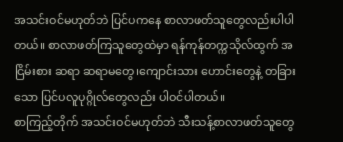အသင်းဝင်မဟုတ်ဘဲ ပြင်ပကနေ စာလာဖတ်သူတွေလည်းပါပါတယ်။ စာလာဖတ်ကြသူတွေထဲမှာ ရန်ကုန်တက္ကသိုလ်ထွက် အငြိမ်းစား ဆရာ ဆရာမတွေ၊ကျောင်းသား ဟောင်းတွေနဲ့ တခြားသော ပြင်ပလူပုဂ္ဂိုလ်တွေလည်း ပါဝင်ပါတယ်။
စာကြည့်တိုက် အသင်းဝင်မဟုတ်ဘဲ သီးသန့်စာလာဖတ်သူတွေ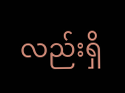လည်းရှိ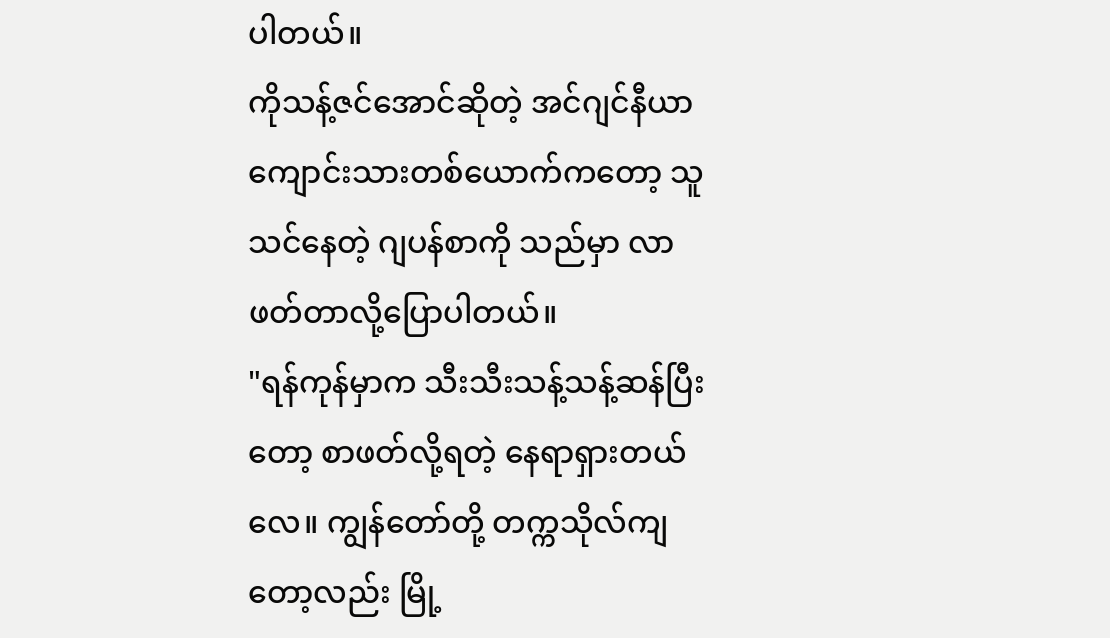ပါတယ်။
ကိုသန့်ဇင်အောင်ဆိုတဲ့ အင်ဂျင်နီယာကျောင်းသားတစ်ယောက်ကတော့ သူသင်နေတဲ့ ဂျပန်စာကို သည်မှာ လာဖတ်တာလို့ပြောပါတယ်။
"ရန်ကုန်မှာက သီးသီးသန့်သန့်ဆန်ပြီးတော့ စာဖတ်လို့ရတဲ့ နေရာရှားတယ်လေ။ ကျွန်တော်တို့ တက္ကသိုလ်ကျတော့လည်း မြို့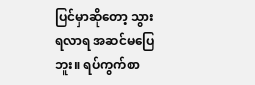ပြင်မှာဆိုတော့ သွားရလာရ အဆင်မပြေဘူး။ ရပ်ကွက်စာ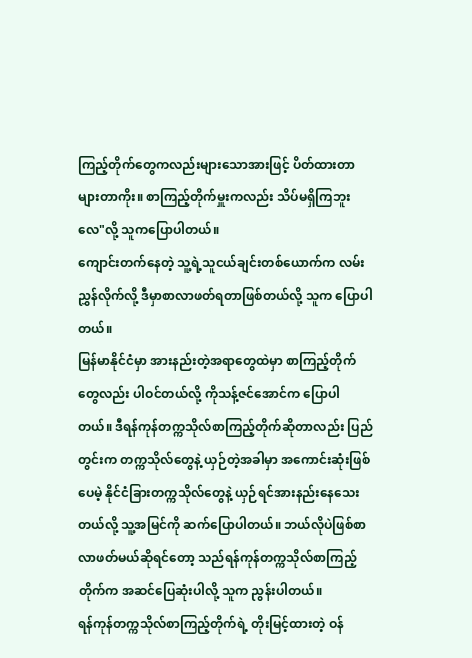ကြည့်တိုက်တွေကလည်းများသောအားဖြင့် ပိတ်ထားတာများတာကိုး။ စာကြည့်တိုက်မှူးကလည်း သိပ်မရှိကြဘူးလေ"လို့ သူကပြောပါတယ်။
ကျောင်းတက်နေတဲ့ သူ့ရဲ့သူငယ်ချင်းတစ်ယောက်က လမ်းညွှန်လိုက်လို့ ဒီမှာစာလာဖတ်ရတာဖြစ်တယ်လို့ သူက ပြောပါတယ်။
မြန်မာနိုင်ငံမှာ အားနည်းတဲ့အရာတွေထဲမှာ စာကြည့်တိုက်တွေလည်း ပါဝင်တယ်လို့ ကိုသန့်ဇင်အောင်က ပြောပါတယ်။ ဒီရန်ကုန်တက္ကသိုလ်စာကြည့်တိုက်ဆိုတာလည်း ပြည်တွင်းက တက္ကသိုလ်တွေနဲ့ ယှဉ်တဲ့အခါမှာ အကောင်းဆုံးဖြစ်ပေမဲ့ နိုင်ငံခြားတက္ကသိုလ်တွေနဲ့ ယှဉ်ရင်အားနည်းနေသေးတယ်လို့ သူ့အမြင်ကို ဆက်ပြောပါတယ်။ ဘယ်လိုပဲဖြစ်စာလာဖတ်မယ်ဆိုရင်တော့ သည်ရန်ကုန်တက္ကသိုလ်စာကြည့်တိုက်က အဆင်ပြေဆုံးပါလို့ သူက ညွန်းပါတယ်။
ရန်ကုန်တက္ကသိုလ်စာကြည့်တိုက်ရဲ့ တိုးမြင့်ထားတဲ့ ဝန်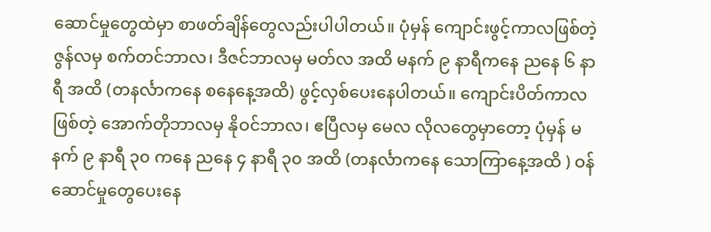ဆောင်မှုတွေထဲမှာ စာဖတ်ချိန်တွေလည်းပါပါတယ်။ ပုံမှန် ကျောင်းဖွင့်ကာလဖြစ်တဲ့ ဇွန်လမှ စက်တင်ဘာလ၊ ဒီဇင်ဘာလမှ မတ်လ အထိ မနက် ၉ နာရီကနေ ညနေ ၆ နာရီ အထိ (တနင်္လာကနေ စနေနေ့အထိ) ဖွင့်လှစ်ပေးနေပါတယ်။ ကျောင်းပိတ်ကာလဖြစ်တဲ့ အောက်တိုဘာလမှ နိုဝင်ဘာလ၊ ဧပြီလမှ မေလ လိုလတွေမှာတော့ ပုံမှန် မနက် ၉ နာရီ ၃၀ ကနေ ညနေ ၄ နာရီ ၃၀ အထိ (တနင်္လာကနေ သောကြာနေ့အထိ ) ဝန်ဆောင်မှုတွေပေးနေ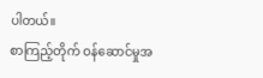ပါတယ်။
စာကြည့်တိုက် ဝန်ဆောင်မှုအ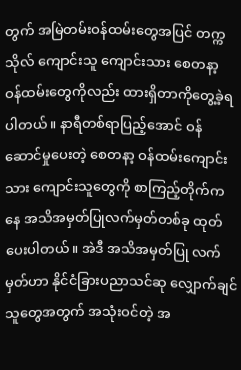တွက် အမြဲတမ်းဝန်ထမ်းတွေအပြင် တက္ကသိုလ် ကျောင်းသူ ကျောင်းသား စေတနာ့ ဝန်ထမ်းတွေကိုလည်း ထားရှိတာကိုတွေ့ခဲ့ရပါတယ်။ နာရီတစ်ရာပြည့်အောင် ဝန်ဆောင်မှုပေးတဲ့ စေတနာ့ ဝန်ထမ်းကျောင်းသား ကျောင်းသူတွေကို စာကြည့်တိုက်ကနေ အသိအမှတ်ပြုလက်မှတ်တစ်ခု ထုတ်ပေးပါတယ်။ အဲဒီ အသိအမှတ်ပြု လက်မှတ်ဟာ နိုင်ငံခြားပညာသင်ဆု လျှောက်ချင်သူတွေအတွက် အသုံးဝင်တဲ့ အ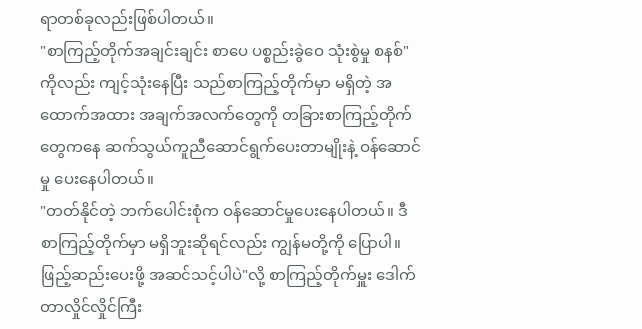ရာတစ်ခုလည်းဖြစ်ပါတယ်။
"စာကြည့်တိုက်အချင်းချင်း စာပေ ပစ္စည်းခွဲဝေ သုံးစွဲမှု စနစ်" ကိုလည်း ကျင့်သုံးနေပြီး သည်စာကြည့်တိုက်မှာ မရှိတဲ့ အထောက်အထား အချက်အလက်တွေကို တခြားစာကြည့်တိုက်တွေကနေ ဆက်သွယ်ကူညီဆောင်ရွက်ပေးတာမျိုးနဲ့ ဝန်ဆောင်မှု ပေးနေပါတယ်။
"တတ်နိုင်တဲ့ ဘက်ပေါင်းစုံက ဝန်ဆောင်မှုပေးနေပါတယ်။ ဒီစာကြည့်တိုက်မှာ မရှိဘူးဆိုရင်လည်း ကျွန်မတို့ကို ပြောပါ။ ဖြည့်ဆည်းပေးဖို့ အဆင်သင့်ပါပဲ"လို့ စာကြည့်တိုက်မှူး ဒေါက်တာလှိုင်လှိုင်ကြီး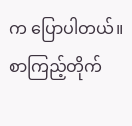က ပြောပါတယ်။
စာကြည့်တိုက်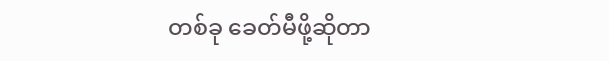တစ်ခု ခေတ်မီဖို့ဆိုတာ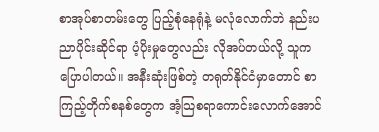စာအုပ်စာတမ်းတွေ ပြည့်စုံနေရုံနဲ့ မလုံလောက်ဘဲ နည်းပညာပိုင်းဆိုင်ရာ ပံ့ပိုးမှုတွေလည်း လိုအပ်တယ်လို့ သူကပြောပါတယ်။ အနီးဆုံးဖြစ်တဲ့ တရုတ်နိုင်ငံမှာတောင် စာကြည့်တိုက်စနစ်တွေက အံ့သြစရာကောင်းလောက်အောင်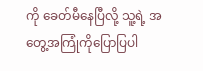ကို ခေတ်မီနေပြီလို့ သူ့ရဲ့ အတွေ့အကြုံကိုပြောပြပါ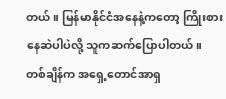တယ်။ မြန်မာနိုင်ငံအနေနဲ့ကတော့ ကြိုးစားနေဆဲပါပဲလို့ သူကဆက်ပြောပါတယ်။
တစ်ချိန်က အရှေ့တောင်အာရှ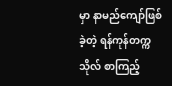မှာ နာမည်ကျော်ဖြစ်ခဲ့တဲ့ ရန်ကုန်တက္ကသိုလ် စာကြည့်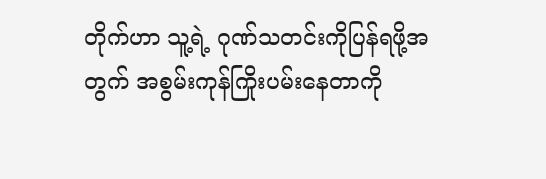တိုက်ဟာ သူ့ရဲ့ ဂုဏ်သတင်းကိုပြန်ရဖို့အတွက် အစွမ်းကုန်ကြိုးပမ်းနေတာကို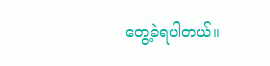တွေ့ခဲရပါတယ်။